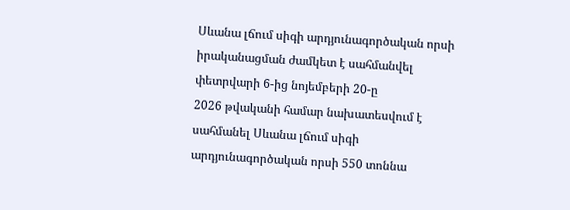Սևանա լճում սիգի արդյունագործական որսի իրականացման ժամկետ է սահմանվել փետրվարի 6-ից նոյեմբերի 20-ը
2026 թվականի համար նախատեսվում է սահմանել Սևանա լճում սիգի արդյունագործական որսի 550 տոննա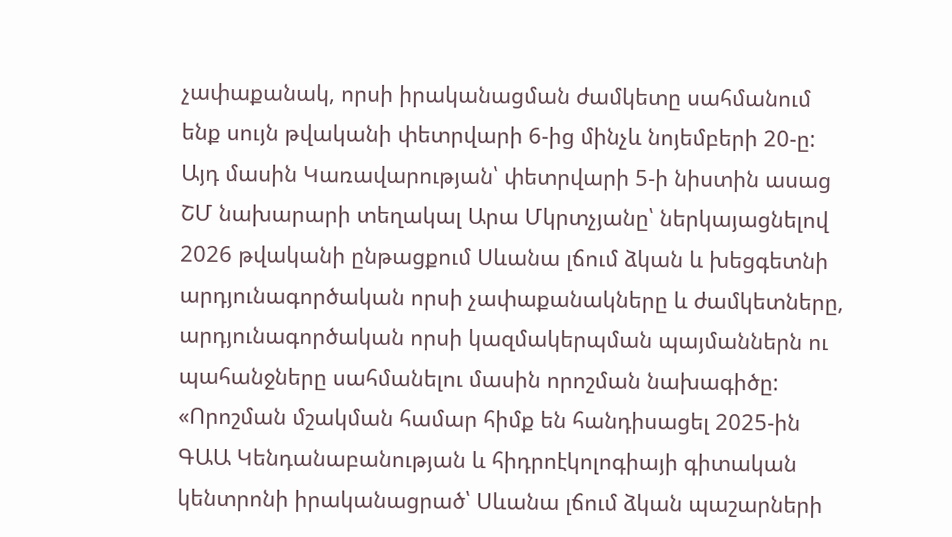չափաքանակ, որսի իրականացման ժամկետը սահմանում ենք սույն թվականի փետրվարի 6-ից մինչև նոյեմբերի 20-ը: Այդ մասին Կառավարության՝ փետրվարի 5-ի նիստին ասաց ՇՄ նախարարի տեղակալ Արա Մկրտչյանը՝ ներկայացնելով 2026 թվականի ընթացքում Սևանա լճում ձկան և խեցգետնի արդյունագործական որսի չափաքանակները և ժամկետները, արդյունագործական որսի կազմակերպման պայմաններն ու պահանջները սահմանելու մասին որոշման նախագիծը:
«Որոշման մշակման համար հիմք են հանդիսացել 2025-ին ԳԱԱ Կենդանաբանության և հիդրոէկոլոգիայի գիտական կենտրոնի իրականացրած՝ Սևանա լճում ձկան պաշարների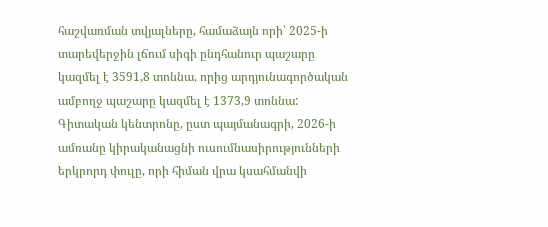հաշվառման տվյալները, համաձայն որի՝ 2025-ի տարեվերջին լճում սիգի ընդհանուր պաշարը կազմել է 3591,8 տոննա, որից արդյունագործական ամբողջ պաշարը կազմել է 1373,9 տոննա: Գիտական կենտրոնը, ըստ պայմանագրի, 2026-ի ամռանը կիրականացնի ուսումնասիրությունների երկրորդ փուլը, որի հիման վրա կսահմանվի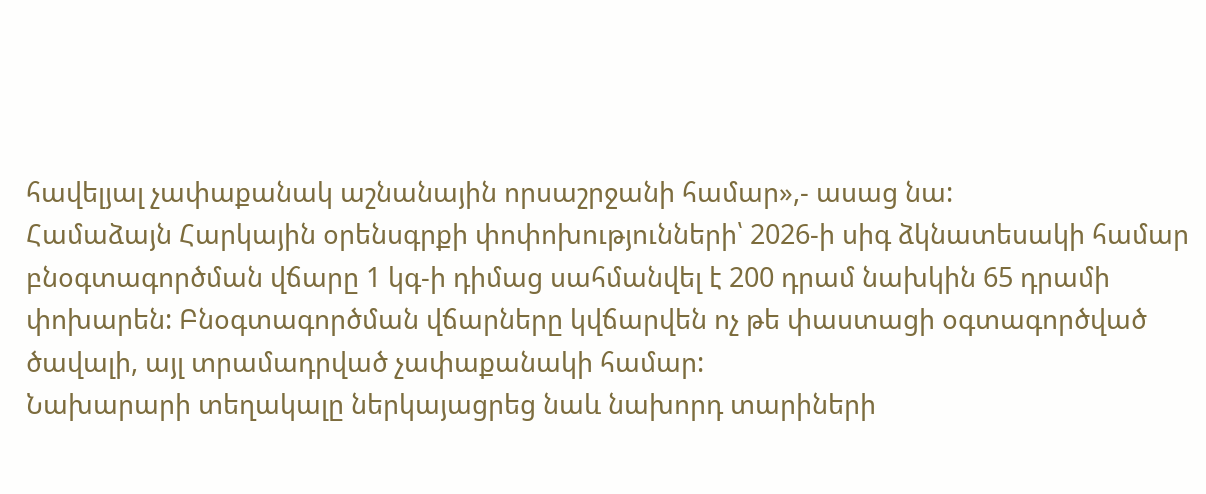հավելյալ չափաքանակ աշնանային որսաշրջանի համար»,- ասաց նա:
Համաձայն Հարկային օրենսգրքի փոփոխությունների՝ 2026-ի սիգ ձկնատեսակի համար բնօգտագործման վճարը 1 կգ-ի դիմաց սահմանվել է 200 դրամ նախկին 65 դրամի փոխարեն: Բնօգտագործման վճարները կվճարվեն ոչ թե փաստացի օգտագործված ծավալի, այլ տրամադրված չափաքանակի համար:
Նախարարի տեղակալը ներկայացրեց նաև նախորդ տարիների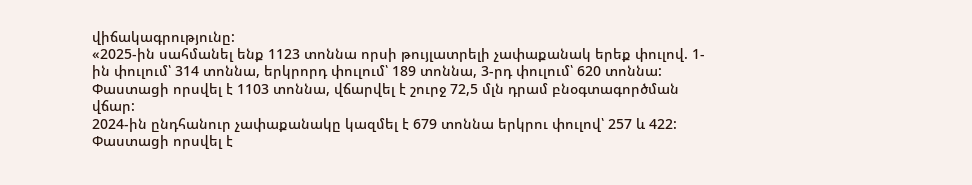վիճակագրությունը:
«2025-ին սահմանել ենք 1123 տոննա որսի թույլատրելի չափաքանակ երեք փուլով. 1-ին փուլում՝ 314 տոննա, երկրորդ փուլում՝ 189 տոննա, 3-րդ փուլում՝ 620 տոննա: Փաստացի որսվել է 1103 տոննա, վճարվել է շուրջ 72,5 մլն դրամ բնօգտագործման վճար:
2024-ին ընդհանուր չափաքանակը կազմել է 679 տոննա երկրու փուլով՝ 257 և 422: Փաստացի որսվել է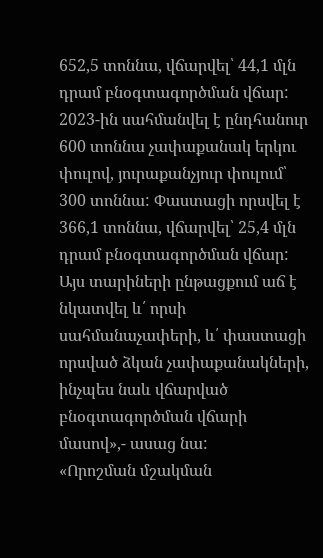652,5 տոննա, վճարվել՝ 44,1 մլն դրամ բնօգտագործման վճար:
2023-ին սահմանվել է ընդհանուր 600 տոննա չափաքանակ երկու փուլով, յուրաքանչյուր փուլում՝ 300 տոննա: Փաստացի որսվել է 366,1 տոննա, վճարվել՝ 25,4 մլն դրամ բնօգտագործման վճար:
Այս տարիների ընթացքում աճ է նկատվել և՛ որսի սահմանաչափերի, և՛ փաստացի որսված ձկան չափաքանակների, ինչպես նաև վճարված բնօգտագործման վճարի մասով»,- ասաց նա:
«Որոշման մշակման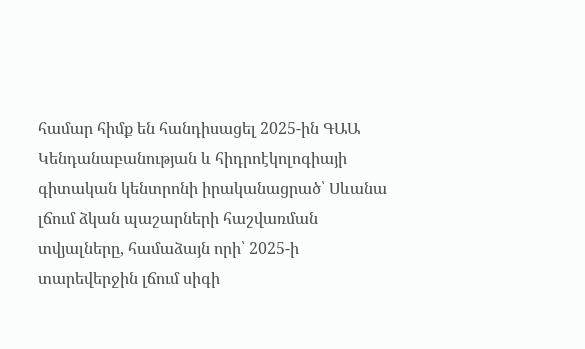համար հիմք են հանդիսացել 2025-ին ԳԱԱ Կենդանաբանության և հիդրոէկոլոգիայի գիտական կենտրոնի իրականացրած՝ Սևանա լճում ձկան պաշարների հաշվառման տվյալները, համաձայն որի՝ 2025-ի տարեվերջին լճում սիգի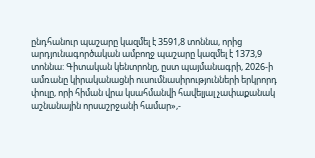ընդհանուր պաշարը կազմել է 3591,8 տոննա, որից արդյունագործական ամբողջ պաշարը կազմել է 1373,9 տոննա: Գիտական կենտրոնը, ըստ պայմանագրի, 2026-ի ամռանը կիրականացնի ուսումնասիրությունների երկրորդ փուլը, որի հիման վրա կսահմանվի հավելյալ չափաքանակ աշնանային որսաշրջանի համար»,-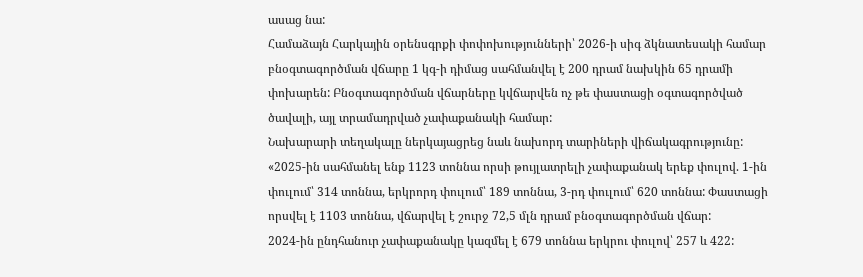ասաց նա:
Համաձայն Հարկային օրենսգրքի փոփոխությունների՝ 2026-ի սիգ ձկնատեսակի համար բնօգտագործման վճարը 1 կգ-ի դիմաց սահմանվել է 200 դրամ նախկին 65 դրամի փոխարեն: Բնօգտագործման վճարները կվճարվեն ոչ թե փաստացի օգտագործված ծավալի, այլ տրամադրված չափաքանակի համար:
Նախարարի տեղակալը ներկայացրեց նաև նախորդ տարիների վիճակագրությունը:
«2025-ին սահմանել ենք 1123 տոննա որսի թույլատրելի չափաքանակ երեք փուլով. 1-ին փուլում՝ 314 տոննա, երկրորդ փուլում՝ 189 տոննա, 3-րդ փուլում՝ 620 տոննա: Փաստացի որսվել է 1103 տոննա, վճարվել է շուրջ 72,5 մլն դրամ բնօգտագործման վճար:
2024-ին ընդհանուր չափաքանակը կազմել է 679 տոննա երկրու փուլով՝ 257 և 422: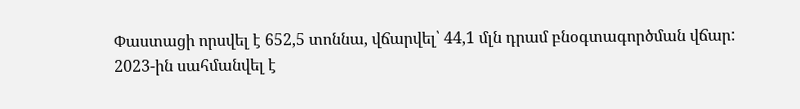Փաստացի որսվել է 652,5 տոննա, վճարվել՝ 44,1 մլն դրամ բնօգտագործման վճար:
2023-ին սահմանվել է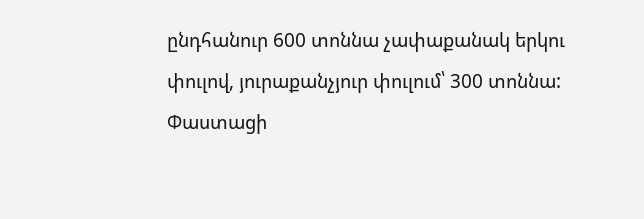ընդհանուր 600 տոննա չափաքանակ երկու փուլով, յուրաքանչյուր փուլում՝ 300 տոննա: Փաստացի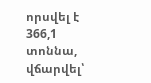որսվել է 366,1 տոննա, վճարվել՝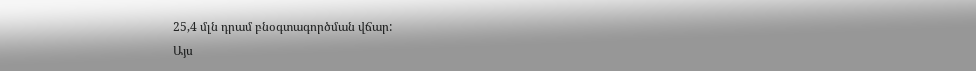25,4 մլն դրամ բնօգտագործման վճար:
Այս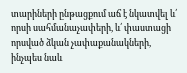տարիների ընթացքում աճ է նկատվել և՛ որսի սահմանաչափերի, և՛ փաստացի որսված ձկան չափաքանակների, ինչպես նաև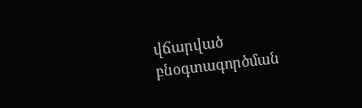վճարված բնօգտագործման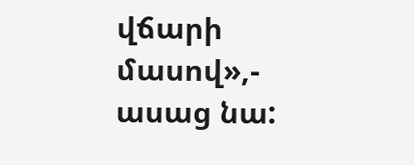վճարի մասով»,- ասաց նա: